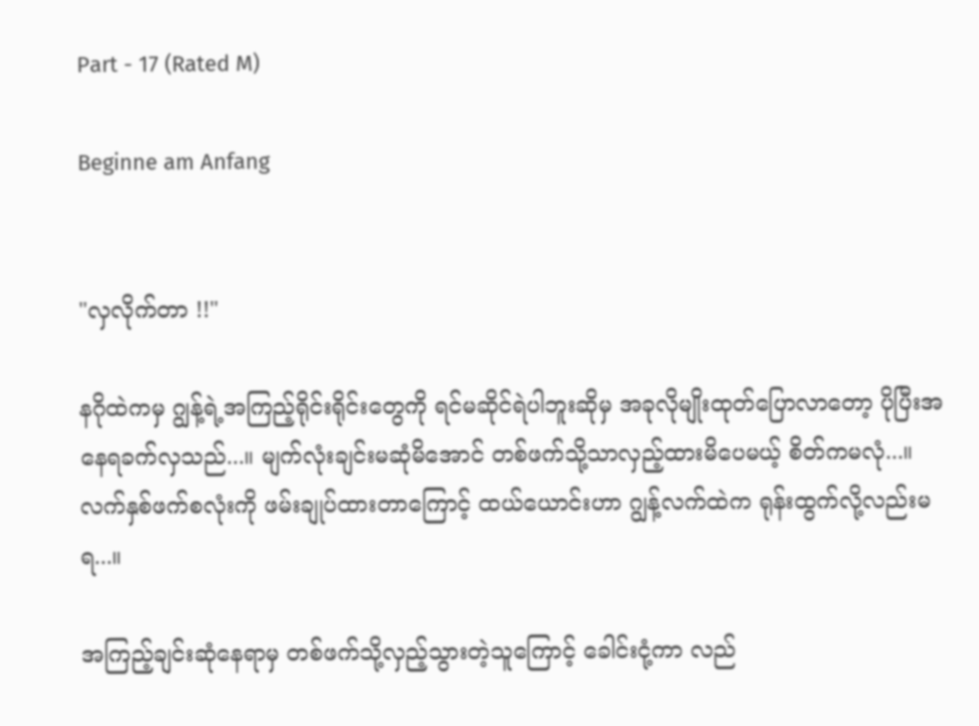Part - 17 (Rated M)

Beginne am Anfang


"လှလိုက်တာ !!"

နဂိုထဲကမှ ဂျွန့်ရဲ့အကြည့်ရိုင်းရိုင်းတွေကို ရင်မဆိုင်ရဲပါဘူးဆိုမှ အခုလိုမျိုးထုတ်ပြောလာတော့ ပိုပြီးအနေရခက်လှသည်...။ မျက်လုံးချင်းမဆုံမိအောင် တစ်ဖက်သို့သာလှည့်ထားမိပေမယ့် စိတ်ကမလုံ...။ လက်နှစ်ဖက်စလုံးကို ဖမ်းချုပ်ထားတာကြောင့် ထယ်ယောင်းဟာ ဂျွန့်လက်ထဲက‌ ရုန်းထွက်လို့လည်းမရ...။

အကြည့်ချင်းဆုံနေရာမှ တစ်ဖက်သို့လှည့်သွားတဲ့သူကြောင့် ခေါင်းငုံ့ကာ လည်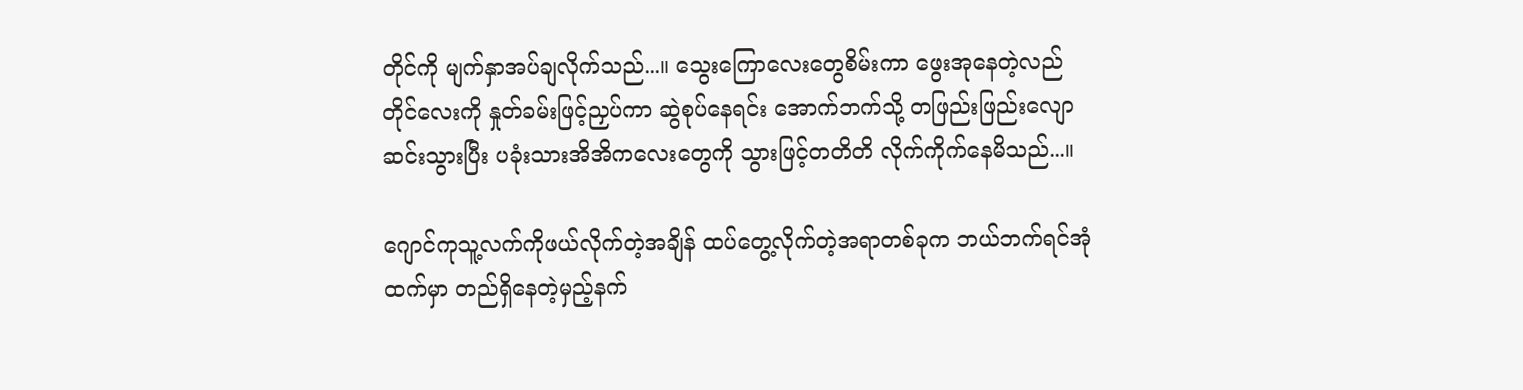တိုင်ကို မျက်နှာအပ်ချလိုက်သည်...။ သွေးကြောလေးတွေစိမ်းကာ ဖွေးအုနေတဲ့လည်တိုင်လေးကို နှုတ်ခမ်းဖြင့်ညှပ်ကာ ဆွဲစုပ်နေရင်း အောက်ဘက်သို့ တဖြည်းဖြည်းလျောဆင်းသွားပြီး ပခုံးသားအိအိကလေးတွေကို သွားဖြင့်တတိတိ လိုက်ကိုက်နေမိသည်...။

ဂျောင်ကုသူ့လက်ကိုဖယ်လိုက်တဲ့အချိန် ထပ်တွေ့လိုက်တဲ့အရာတစ်ခုက ဘယ်ဘက်ရင်အုံထက်မှာ တည်ရှိနေတဲ့မှည့်နက်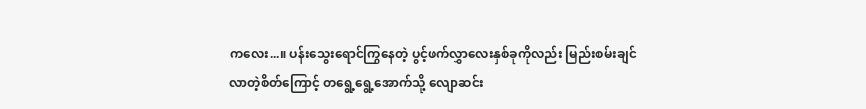ကလေး...။ ပန်းသွေးရောင်ကြွနေတဲ့ ပွင့်ဖက်လွှာလေးနှစ်ခုကိုလည်း မြည်းစမ်းချင်လာတဲ့စိတ်ကြောင့် တရွေ့ရွေ့အောက်သို့ လျောဆင်း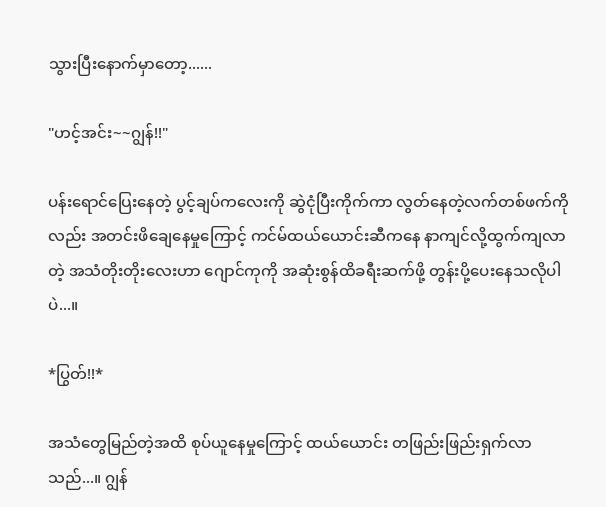သွားပြီးနောက်မှာတော့......

"ဟင့်အင်း~~ဂျွန်!!"

ပန်းရောင်ပြေးနေတဲ့ ပွင့်ချပ်ကလေးကို ဆွဲငုံပြီးကိုက်ကာ လွတ်နေတဲ့လက်တစ်ဖက်ကိုလည်း အတင်းဖိချေနေမှုကြောင့် ကင်မ်ထယ်ယောင်းဆီကနေ နာကျင်လို့ထွက်ကျလာတဲ့ အသံတိုးတိုးလေးဟာ ဂျောင်ကုကို အဆုံးစွန်ထိခရီးဆက်ဖို့ တွန်းပို့ပေးနေသလိုပါပဲ...။

*ပြွတ်!!*

အသံတွေမြည်တဲ့အထိ စုပ်ယူနေမှုကြောင့် ထယ်ယောင်း တဖြည်းဖြည်းရှက်လာသည်...။ ဂျွန်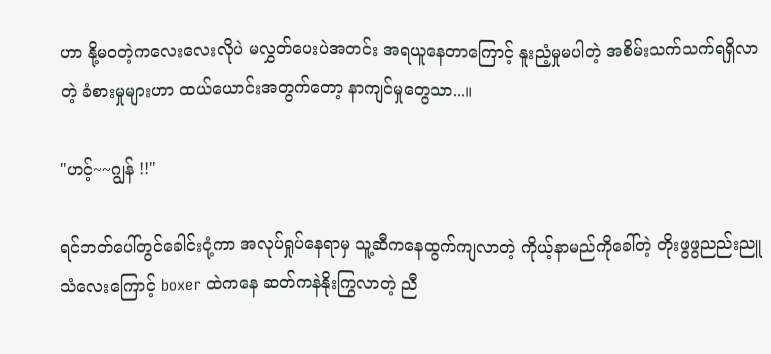ဟာ နို့မဝတဲ့ကလေးလေးလိုပဲ မလွှတ်ပေးပဲအတင်း အရယူနေတာကြောင့် နူးညံ့မှုမပါတဲ့ အစိမ်းသက်သက်ရရှိလာတဲ့ ခံစားမှုများဟာ ထယ်ယောင်းအတွက်တော့ နာကျင်မှုတွေသာ...။

"ဟင့်~~ဂျွန် !!"

ရင်ဘတ်ပေါ်တွင်ခေါင်းငုံ့ကာ အလုပ်ရှုပ်နေရာမှ သူ့ဆီကနေထွက်ကျလာတဲ့ ကိုယ့်နာမည်ကိုခေါ်တဲ့ တိုးဖွဖွညည်းညူသံလေးကြောင့် boxer ထဲကနေ ဆတ်ကနဲနိုးကြွလာတဲ့ ညီ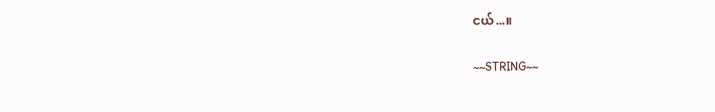ငယ်...။

~~STRING~~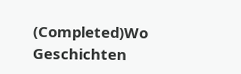(Completed)Wo Geschichten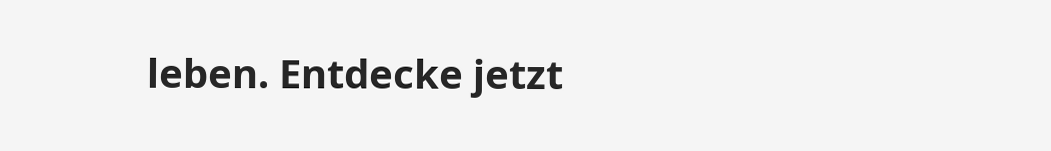leben. Entdecke jetzt